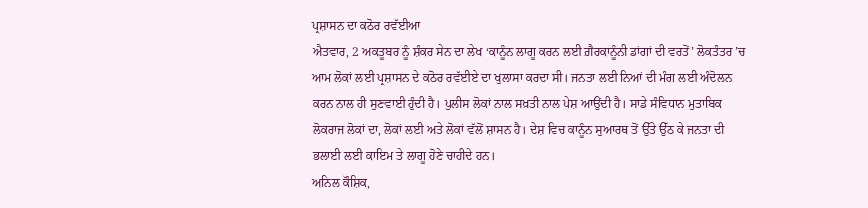ਪ੍ਰਸ਼ਾਸਨ ਦਾ ਕਠੋਰ ਰਵੱਈਆ
ਐਤਵਾਰ, 2 ਅਕਤੂਬਰ ਨੂੰ ਸ਼ੰਕਰ ਸੇਨ ਦਾ ਲੇਖ ‘ਕਾਨੂੰਨ ਲਾਗੂ ਕਰਨ ਲਈ ਗ਼ੈਰਕਾਨੂੰਨੀ ਡਾਂਗਾਂ ਦੀ ਵਰਤੋਂ’ ਲੋਕਤੰਤਰ ’ਚ ਆਮ ਲੋਕਾਂ ਲਈ ਪ੍ਰਸ਼ਾਸਨ ਦੇ ਕਠੋਰ ਰਵੱਈਏ ਦਾ ਖੁਲਾਸਾ ਕਰਦਾ ਸੀ। ਜਨਤਾ ਲਈ ਨਿਆਂ ਦੀ ਮੰਗ ਲਈ ਅੰਦੋਲਨ ਕਰਨ ਨਾਲ ਹੀ ਸੁਣਵਾਈ ਹੁੰਦੀ ਹੈ। ਪੁਲੀਸ ਲੋਕਾਂ ਨਾਲ ਸਖ਼ਤੀ ਨਾਲ ਪੇਸ਼ ਆਉਂਦੀ ਹੈ। ਸਾਡੇ ਸੰਵਿਧਾਨ ਮੁਤਾਬਿਕ ਲੋਕਰਾਜ ਲੋਕਾਂ ਦਾ, ਲੋਕਾਂ ਲਈ ਅਤੇ ਲੋਕਾਂ ਵੱਲੋਂ ਸ਼ਾਸਨ ਹੈ। ਦੇਸ਼ ਵਿਚ ਕਾਨੂੰਨ ਸੁਆਰਥ ਤੋਂ ਉੱਤੇ ਉੱਠ ਕੇ ਜਨਤਾ ਦੀ ਭਲਾਈ ਲਈ ਕਾਇਮ ਤੇ ਲਾਗੂ ਹੋਣੇ ਚਾਹੀਦੇ ਹਨ।
ਅਨਿਲ ਕੌਸ਼ਿਕ,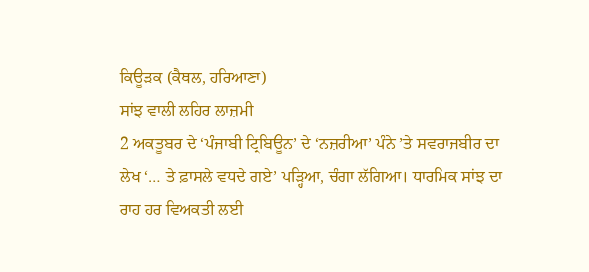ਕਿਊੜਕ (ਕੈਥਲ, ਹਰਿਆਣਾ)
ਸਾਂਝ ਵਾਲੀ ਲਹਿਰ ਲਾਜ਼ਮੀ
2 ਅਕਤੂਬਰ ਦੇ ‘ਪੰਜਾਬੀ ਟ੍ਰਿਬਿਊਨ’ ਦੇ ‘ਨਜ਼ਰੀਆ’ ਪੰਨੇ ’ਤੇ ਸਵਰਾਜਬੀਰ ਦਾ ਲੇਖ ‘… ਤੇ ਫ਼ਾਸਲੇ ਵਧਦੇ ਗਏ’ ਪੜ੍ਹਿਆ, ਚੰਗਾ ਲੱਗਿਆ। ਧਾਰਮਿਕ ਸਾਂਝ ਦਾ ਰਾਹ ਹਰ ਵਿਅਕਤੀ ਲਈ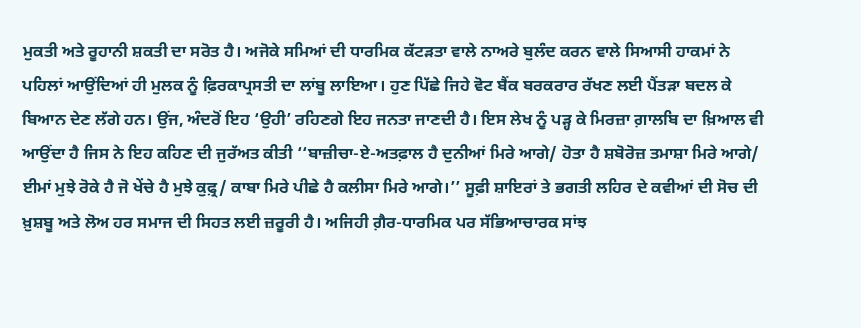ਮੁਕਤੀ ਅਤੇ ਰੂਹਾਨੀ ਸ਼ਕਤੀ ਦਾ ਸਰੋਤ ਹੈ। ਅਜੋਕੇ ਸਮਿਆਂ ਦੀ ਧਾਰਮਿਕ ਕੱਟੜਤਾ ਵਾਲੇ ਨਾਅਰੇ ਬੁਲੰਦ ਕਰਨ ਵਾਲੇ ਸਿਆਸੀ ਹਾਕਮਾਂ ਨੇ ਪਹਿਲਾਂ ਆਉਂਦਿਆਂ ਹੀ ਮੁਲਕ ਨੂੰ ਫ਼ਿਰਕਾਪ੍ਰਸਤੀ ਦਾ ਲਾਂਬੂ ਲਾਇਆ। ਹੁਣ ਪਿੱਛੇ ਜਿਹੇ ਵੋਟ ਬੈਂਕ ਬਰਕਰਾਰ ਰੱਖਣ ਲਈ ਪੈਂਤੜਾ ਬਦਲ ਕੇ ਬਿਆਨ ਦੇਣ ਲੱਗੇ ਹਨ। ਉਂਜ, ਅੰਦਰੋਂ ਇਹ ‘ਉਹੀ’ ਰਹਿਣਗੇ ਇਹ ਜਨਤਾ ਜਾਣਦੀ ਹੈ। ਇਸ ਲੇਖ ਨੂੰ ਪੜ੍ਹ ਕੇ ਮਿਰਜ਼ਾ ਗ਼ਾਲਬਿ ਦਾ ਖ਼ਿਆਲ ਵੀ ਆਉਂਦਾ ਹੈ ਜਿਸ ਨੇ ਇਹ ਕਹਿਣ ਦੀ ਜੁਰੱਅਤ ਕੀਤੀ ‘‘ਬਾਜ਼ੀਚਾ-ਏ-ਅਤਫ਼ਾਲ ਹੈ ਦੁਨੀਆਂ ਮਿਰੇ ਆਗੇ/ ਹੋਤਾ ਹੈ ਸ਼ਬੋਰੋਜ਼ ਤਮਾਸ਼ਾ ਮਿਰੇ ਆਗੇ/ ਈਮਾਂ ਮੁਝੇ ਰੋਕੇ ਹੈ ਜੋ ਖੇਂਚੇ ਹੈ ਮੁਝੇ ਕੁਫ਼੍ਰ/ ਕਾਬਾ ਮਿਰੇ ਪੀਛੇ ਹੈ ਕਲੀਸਾ ਮਿਰੇ ਆਗੇ।’’ ਸੂਫ਼ੀ ਸ਼ਾਇਰਾਂ ਤੇ ਭਗਤੀ ਲਹਿਰ ਦੇ ਕਵੀਆਂ ਦੀ ਸੋਚ ਦੀ ਖ਼ੁਸ਼ਬੂ ਅਤੇ ਲੋਅ ਹਰ ਸਮਾਜ ਦੀ ਸਿਹਤ ਲਈ ਜ਼ਰੂਰੀ ਹੈ। ਅਜਿਹੀ ਗ਼ੈਰ-ਧਾਰਮਿਕ ਪਰ ਸੱਭਿਆਚਾਰਕ ਸਾਂਝ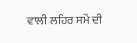ਵਾਲੀ ਲਹਿਰ ਸਮੇਂ ਦੀ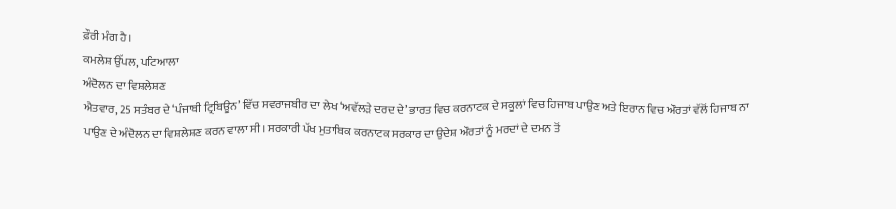ਫ਼ੌਰੀ ਮੰਗ ਹੈ।
ਕਮਲੇਸ਼ ਉੱਪਲ, ਪਟਿਆਲਾ
ਅੰਦੋਲਨ ਦਾ ਵਿਸ਼ਲੇਸ਼ਣ
ਐਤਵਾਰ, 25 ਸਤੰਬਰ ਦੇ ‘ਪੰਜਾਬੀ ਟ੍ਰਿਬਿਊਨ’ ਵਿੱਚ ਸਵਰਾਜਬੀਰ ਦਾ ਲੇਖ ‘ਅਵੱਲੜੇ ਦਰਦ ਦੇ’ ਭਾਰਤ ਵਿਚ ਕਰਨਾਟਕ ਦੇ ਸਕੂਲਾਂ ਵਿਚ ਹਿਜਾਬ ਪਾਉਣ ਅਤੇ ਇਰਾਨ ਵਿਚ ਔਰਤਾਂ ਵੱਲੋਂ ਹਿਜਾਬ ਨਾ ਪਾਉਣ ਦੇ ਅੰਦੋਲਨ ਦਾ ਵਿਸ਼ਲੇਸ਼ਣ ਕਰਨ ਵਾਲਾ ਸੀ। ਸਰਕਾਰੀ ਪੱਖ ਮੁਤਾਬਿਕ ਕਰਨਾਟਕ ਸਰਕਾਰ ਦਾ ਉਦੇਸ਼ ਔਰਤਾਂ ਨੂੰ ਮਰਦਾਂ ਦੇ ਦਮਨ ਤੋਂ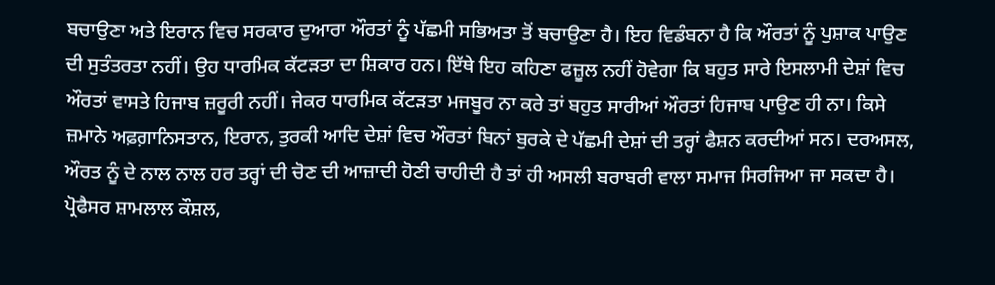ਬਚਾਉਣਾ ਅਤੇ ਇਰਾਨ ਵਿਚ ਸਰਕਾਰ ਦੁਆਰਾ ਔਰਤਾਂ ਨੂੰ ਪੱਛਮੀ ਸਭਿਅਤਾ ਤੋਂ ਬਚਾਉਣਾ ਹੈ। ਇਹ ਵਿਡੰਬਨਾ ਹੈ ਕਿ ਔਰਤਾਂ ਨੂੰ ਪੁਸ਼ਾਕ ਪਾਉਣ ਦੀ ਸੁਤੰਤਰਤਾ ਨਹੀਂ। ਉਹ ਧਾਰਮਿਕ ਕੱਟੜਤਾ ਦਾ ਸ਼ਿਕਾਰ ਹਨ। ਇੱਥੇ ਇਹ ਕਹਿਣਾ ਫਜ਼ੂਲ ਨਹੀਂ ਹੋਵੇਗਾ ਕਿ ਬਹੁਤ ਸਾਰੇ ਇਸਲਾਮੀ ਦੇਸ਼ਾਂ ਵਿਚ ਔਰਤਾਂ ਵਾਸਤੇ ਹਿਜਾਬ ਜ਼ਰੂਰੀ ਨਹੀਂ। ਜੇਕਰ ਧਾਰਮਿਕ ਕੱਟੜਤਾ ਮਜਬੂਰ ਨਾ ਕਰੇ ਤਾਂ ਬਹੁਤ ਸਾਰੀਆਂ ਔਰਤਾਂ ਹਿਜਾਬ ਪਾਉਣ ਹੀ ਨਾ। ਕਿਸੇ ਜ਼ਮਾਨੇ ਅਫ਼ਗ਼ਾਨਿਸਤਾਨ, ਇਰਾਨ, ਤੁਰਕੀ ਆਦਿ ਦੇਸ਼ਾਂ ਵਿਚ ਔਰਤਾਂ ਬਿਨਾਂ ਬੁਰਕੇ ਦੇ ਪੱਛਮੀ ਦੇਸ਼ਾਂ ਦੀ ਤਰ੍ਹਾਂ ਫੈਸ਼ਨ ਕਰਦੀਆਂ ਸਨ। ਦਰਅਸਲ, ਔਰਤ ਨੂੰ ਦੇ ਨਾਲ ਨਾਲ ਹਰ ਤਰ੍ਹਾਂ ਦੀ ਚੋਣ ਦੀ ਆਜ਼ਾਦੀ ਹੋਣੀ ਚਾਹੀਦੀ ਹੈ ਤਾਂ ਹੀ ਅਸਲੀ ਬਰਾਬਰੀ ਵਾਲਾ ਸਮਾਜ ਸਿਰਜਿਆ ਜਾ ਸਕਦਾ ਹੈ।
ਪ੍ਰੋਫੈਸਰ ਸ਼ਾਮਲਾਲ ਕੌਸ਼ਲ,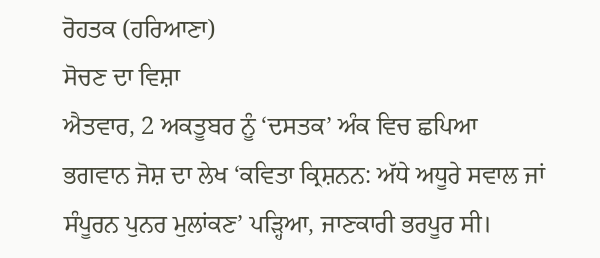ਰੋਹਤਕ (ਹਰਿਆਣਾ)
ਸੋਚਣ ਦਾ ਵਿਸ਼ਾ
ਐਤਵਾਰ, 2 ਅਕਤੂਬਰ ਨੂੰ ‘ਦਸਤਕ’ ਅੰਕ ਵਿਚ ਛਪਿਆ ਭਗਵਾਨ ਜੋਸ਼ ਦਾ ਲੇਖ ‘ਕਵਿਤਾ ਕ੍ਰਿਸ਼ਨਨ: ਅੱਧੇ ਅਧੂਰੇ ਸਵਾਲ ਜਾਂ ਸੰਪੂਰਨ ਪੁਨਰ ਮੁਲਾਂਕਣ’ ਪੜ੍ਹਿਆ, ਜਾਣਕਾਰੀ ਭਰਪੂਰ ਸੀ।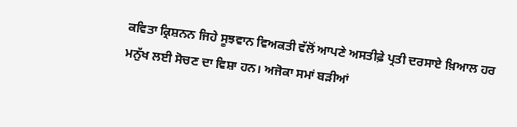ਕਵਿਤਾ ਕ੍ਰਿਸ਼ਨਨ ਜਿਹੇ ਸੂਝਵਾਨ ਵਿਅਕਤੀ ਵੱਲੋਂ ਆਪਣੇ ਅਸਤੀਫ਼ੇ ਪ੍ਰਤੀ ਦਰਸਾਏ ਖ਼ਿਆਲ ਹਰ ਮਨੁੱਖ ਲਈ ਸੋਚਣ ਦਾ ਵਿਸ਼ਾ ਹਨ। ਅਜੋਕਾ ਸਮਾਂ ਬੜੀਆਂ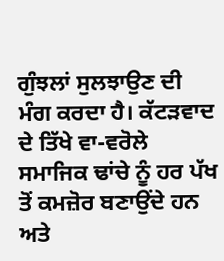ਗੁੰਝਲਾਂ ਸੁਲਝਾਉਣ ਦੀ ਮੰਗ ਕਰਦਾ ਹੈ। ਕੱਟੜਵਾਦ ਦੇ ਤਿੱਖੇ ਵਾ-ਵਰੋਲੇ ਸਮਾਜਿਕ ਢਾਂਚੇ ਨੂੰ ਹਰ ਪੱਖ ਤੋਂ ਕਮਜ਼ੋਰ ਬਣਾਉਂਦੇ ਹਨ ਅਤੇ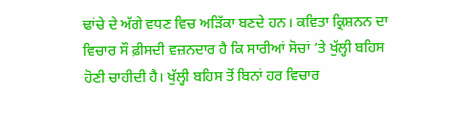ਢਾਂਚੇ ਦੇ ਅੱਗੇ ਵਧਣ ਵਿਚ ਅੜਿੱਕਾ ਬਣਦੇ ਹਨ। ਕਵਿਤਾ ਕ੍ਰਿਸ਼ਨਨ ਦਾ ਵਿਚਾਰ ਸੌ ਫ਼ੀਸਦੀ ਵਜ਼ਨਦਾਰ ਹੈ ਕਿ ਸਾਰੀਆਂ ਸੋਚਾਂ ’ਤੇ ਖੁੱਲ੍ਹੀ ਬਹਿਸ ਹੋਣੀ ਚਾਹੀਦੀ ਹੈ। ਖੁੱਲ੍ਹੀ ਬਹਿਸ ਤੋਂ ਬਿਨਾਂ ਹਰ ਵਿਚਾਰ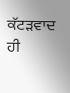ਕੱਟੜਵਾਦ ਹੀ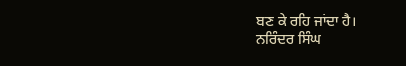ਬਣ ਕੇ ਰਹਿ ਜਾਂਦਾ ਹੈ।
ਨਰਿੰਦਰ ਸਿੰਘ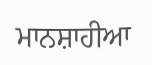ਮਾਨਸ਼ਾਹੀਆ